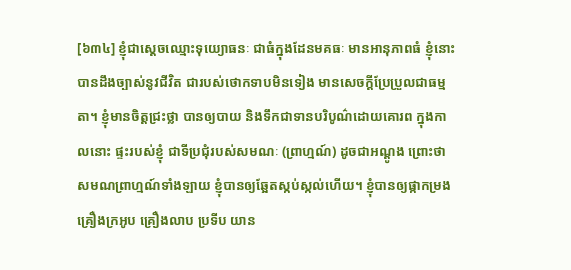[៦៣៤] ខ្ញុំជាសេ្តចឈ្មោះទុយ្យោធនៈ ជាធំក្នុងដែនមគធៈ មានអានុភាពធំ ខ្ញុំនោះបានដឹងច្បាស់នូវជីវិត ជារបស់ថោកទាបមិនទៀង មានសេចក្តីប្រែប្រួលជាធម្មតា។ ខ្ញុំមានចិត្តជ្រះថ្លា បានឲ្យបាយ និងទឹកជាទានបរិបូណ៌ដោយគោរព ក្នុងកាលនោះ ផ្ទះរបស់ខ្ញុំ ជាទីប្រជុំរបស់សមណៈ (ព្រាហ្មណ៍) ដូចជាអណ្តូង ព្រោះថា សមណព្រាហ្មណ៍ទាំងឡាយ ខ្ញុំបានឲ្យឆ្អែតស្កប់ស្កល់ហើយ។ ខ្ញុំបានឲ្យផ្កាកម្រង គ្រឿងក្រអូប គ្រឿងលាប ប្រទីប យាន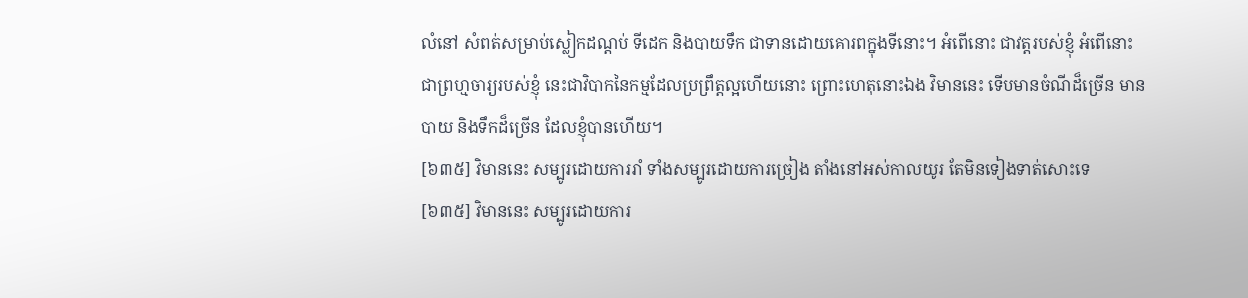លំនៅ សំពត់សម្រាប់ស្លៀកដណ្តប់ ទីដេក និងបាយទឹក ជាទានដោយគោរពក្នុងទីនោះ។ អំពើនោះ ជាវត្តរបស់ខ្ញុំ អំពើនោះជាព្រហ្មចារ្យរបស់ខ្ញុំ នេះជាវិបាកនៃកម្មដែលប្រព្រឹត្តល្អហើយនោះ ព្រោះហេតុនោះឯង វិមាននេះ ទើបមានចំណីដ៏ច្រើន មានបាយ និងទឹកដ៏ច្រើន ដែលខ្ញុំបានហើយ។
[៦៣៥] វិមាននេះ សម្បូរដោយការរាំ ទាំងសម្បូរដោយការច្រៀង តាំងនៅអស់កាលយូរ តែមិនទៀងទាត់សោះទេ
[៦៣៥] វិមាននេះ សម្បូរដោយការ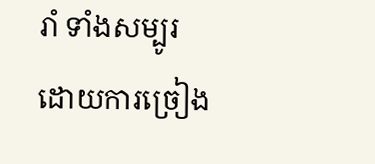រាំ ទាំងសម្បូរដោយការច្រៀង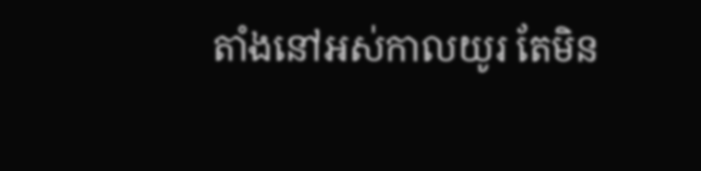តាំងនៅអស់កាលយូរ តែមិន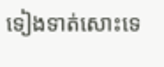ទៀងទាត់សោះទេ